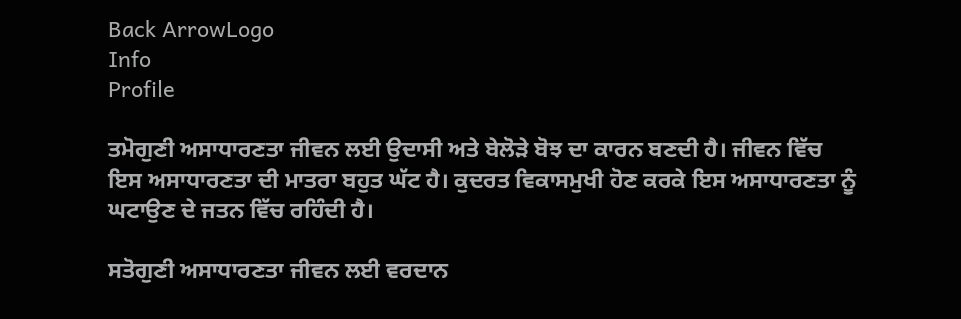Back ArrowLogo
Info
Profile

ਤਮੋਗੁਣੀ ਅਸਾਧਾਰਣਤਾ ਜੀਵਨ ਲਈ ਉਦਾਸੀ ਅਤੇ ਬੇਲੋੜੇ ਬੋਝ ਦਾ ਕਾਰਨ ਬਣਦੀ ਹੈ। ਜੀਵਨ ਵਿੱਚ ਇਸ ਅਸਾਧਾਰਣਤਾ ਦੀ ਮਾਤਰਾ ਬਹੁਤ ਘੱਟ ਹੈ। ਕੁਦਰਤ ਵਿਕਾਸਮੁਖੀ ਹੋਣ ਕਰਕੇ ਇਸ ਅਸਾਧਾਰਣਤਾ ਨੂੰ ਘਟਾਉਣ ਦੇ ਜਤਨ ਵਿੱਚ ਰਹਿੰਦੀ ਹੈ।

ਸਤੋਗੁਣੀ ਅਸਾਧਾਰਣਤਾ ਜੀਵਨ ਲਈ ਵਰਦਾਨ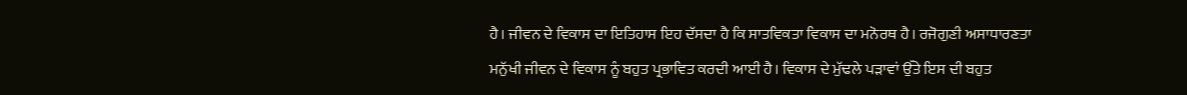ਹੈ। ਜੀਵਨ ਦੇ ਵਿਕਾਸ ਦਾ ਇਤਿਹਾਸ ਇਹ ਦੱਸਦਾ ਹੈ ਕਿ ਸਾਤਵਿਕਤਾ ਵਿਕਾਸ ਦਾ ਮਨੋਰਥ ਹੈ। ਰਜੋਗੁਣੀ ਅਸਾਧਾਰਣਤਾ ਮਨੁੱਖੀ ਜੀਵਨ ਦੇ ਵਿਕਾਸ ਨੂੰ ਬਹੁਤ ਪ੍ਰਭਾਵਿਤ ਕਰਦੀ ਆਈ ਹੈ। ਵਿਕਾਸ ਦੇ ਮੁੱਢਲੇ ਪੜਾਵਾਂ ਉੱਤੇ ਇਸ ਦੀ ਬਹੁਤ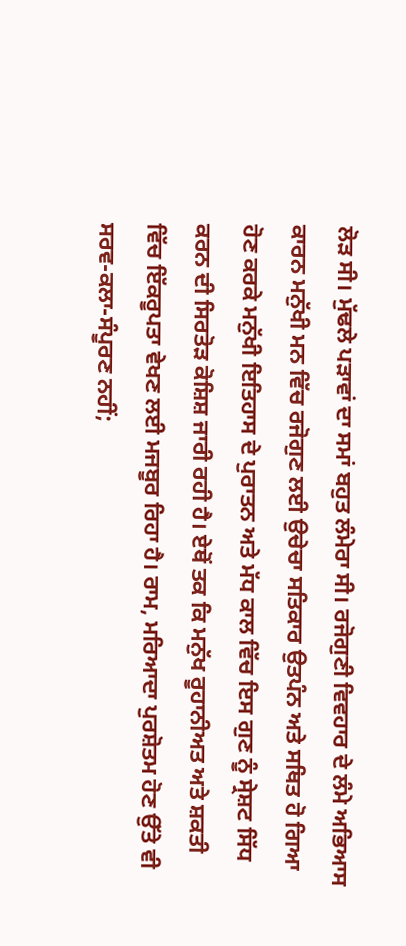ਲੋੜ ਸੀ। ਮੁੱਢਲੇ ਪੜਾਵਾਂ ਦਾ ਸਮਾਂ ਬਹੁਤ ਲੰਮੇਰਾ ਸੀ। ਰਜੋਗੁਣੀ ਵਿਵਹਾਰ ਦੇ ਲੰਮੇ ਅਭਿਆਸ ਕਾਰਨ ਮਨੁੱਖੀ ਮਨ ਵਿੱਚ ਰਜੋਗੁਣ ਲਈ ਉਚੇਚਾ ਸਤਿਕਾਰ ਉਤਪੰਨ ਅਤੇ ਸਥਿਤ ਹੋ ਗਿਆ ਹੋਣ ਕਰਕੇ ਮਨੁੱਖੀ ਇਤਿਹਾਸ ਦੇ ਪੁਰਾਤਨ ਅਤੇ ਮੱਧ ਕਾਲ ਵਿੱਚ ਇਸ ਗੁਣ ਨੂੰ ਸ੍ਰੇਸ਼ਟ ਸਿੱਧ ਕਰਨ ਦੀ ਸਿਰਤੋੜ ਕੋਸ਼ਿਸ਼ ਜਾਰੀ ਰਹੀ ਹੈ। ਏਥੋਂ ਤਕ ਕਿ ਮਨੁੱਖ ਰੂਹਾਨੀਅਤ ਅਤੇ ਸ਼ਕਤੀ ਵਿੱਚ ਇੱਕਰੂਪਤਾ ਵੇਖਣ ਲਈ ਮਜਬੂਰ ਰਿਹਾ ਹੈ। ਰਾਮ, ਮਰਿਆਦਾ ਪੁਰਸ਼ੋਤਮ ਹੋਣ ਉੱਤੇ ਵੀ ਸਰਵ-ਕਲਾ-ਸੰਪੂਰਣ ਨਹੀਂ;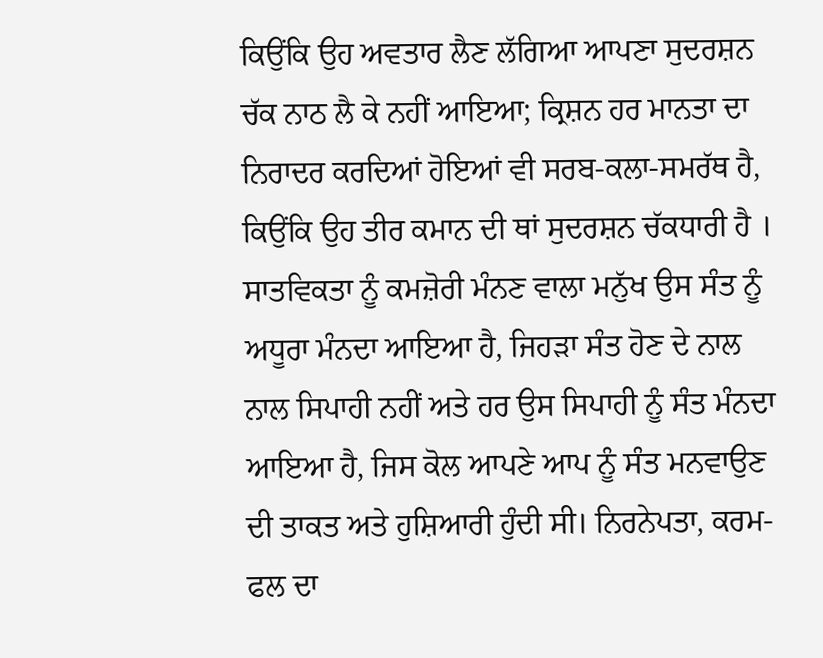ਕਿਉਂਕਿ ਉਹ ਅਵਤਾਰ ਲੈਣ ਲੱਗਿਆ ਆਪਣਾ ਸੁਦਰਸ਼ਨ ਚੱਕ ਨਾਠ ਲੈ ਕੇ ਨਹੀਂ ਆਇਆ; ਕ੍ਰਿਸ਼ਨ ਹਰ ਮਾਨਤਾ ਦਾ ਨਿਰਾਦਰ ਕਰਦਿਆਂ ਹੋਇਆਂ ਵੀ ਸਰਬ-ਕਲਾ-ਸਮਰੱਥ ਹੈ, ਕਿਉਂਕਿ ਉਹ ਤੀਰ ਕਮਾਨ ਦੀ ਥਾਂ ਸੁਦਰਸ਼ਨ ਚੱਕਧਾਰੀ ਹੈ । ਸਾਤਵਿਕਤਾ ਨੂੰ ਕਮਜ਼ੋਰੀ ਮੰਨਣ ਵਾਲਾ ਮਨੁੱਖ ਉਸ ਸੰਤ ਨੂੰ ਅਧੂਰਾ ਮੰਨਦਾ ਆਇਆ ਹੈ, ਜਿਹੜਾ ਸੰਤ ਹੋਣ ਦੇ ਨਾਲ ਨਾਲ ਸਿਪਾਹੀ ਨਹੀਂ ਅਤੇ ਹਰ ਉਸ ਸਿਪਾਹੀ ਨੂੰ ਸੰਤ ਮੰਨਦਾ ਆਇਆ ਹੈ, ਜਿਸ ਕੋਲ ਆਪਣੇ ਆਪ ਨੂੰ ਸੰਤ ਮਨਵਾਉਣ ਦੀ ਤਾਕਤ ਅਤੇ ਹੁਸ਼ਿਆਰੀ ਹੁੰਦੀ ਸੀ। ਨਿਰਨੇਪਤਾ, ਕਰਮ-ਫਲ ਦਾ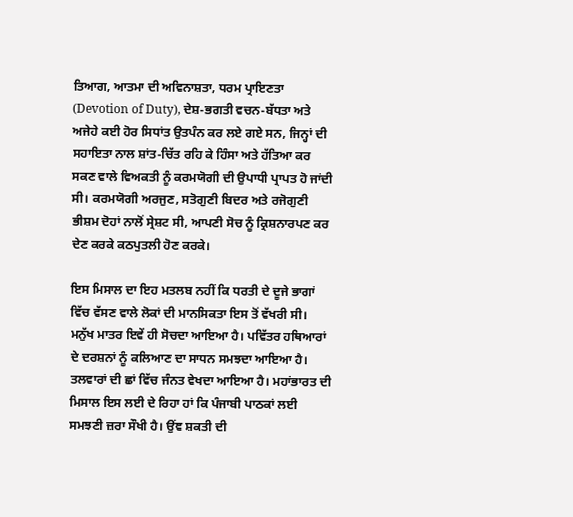ਤਿਆਗ, ਆਤਮਾ ਦੀ ਅਵਿਨਾਸ਼ਤਾ, ਧਰਮ ਪ੍ਰਾਇਣਤਾ (Devotion of Duty), ਦੇਸ਼-ਭਗਤੀ ਵਚਨ-ਬੱਧਤਾ ਅਤੇ ਅਜੇਹੇ ਕਈ ਹੋਰ ਸਿਧਾਂਤ ਉਤਪੰਨ ਕਰ ਲਏ ਗਏ ਸਨ, ਜਿਨ੍ਹਾਂ ਦੀ ਸਹਾਇਤਾ ਨਾਲ ਸ਼ਾਂਤ-ਚਿੱਤ ਰਹਿ ਕੇ ਹਿੰਸਾ ਅਤੇ ਹੱਤਿਆ ਕਰ ਸਕਣ ਵਾਲੇ ਵਿਅਕਤੀ ਨੂੰ ਕਰਮਯੋਗੀ ਦੀ ਉਪਾਧੀ ਪ੍ਰਾਪਤ ਹੋ ਜਾਂਦੀ ਸੀ। ਕਰਮਯੋਗੀ ਅਰਜੁਣ, ਸਤੋਗੁਣੀ ਬਿਦਰ ਅਤੇ ਰਜੋਗੁਣੀ ਭੀਸ਼ਮ ਦੋਹਾਂ ਨਾਲੋਂ ਸ੍ਰੇਸ਼ਟ ਸੀ, ਆਪਣੀ ਸੋਚ ਨੂੰ ਕ੍ਰਿਸ਼ਨਾਰਪਣ ਕਰ ਦੇਣ ਕਰਕੇ ਕਠਪੁਤਲੀ ਹੋਣ ਕਰਕੇ।

ਇਸ ਮਿਸਾਲ ਦਾ ਇਹ ਮਤਲਬ ਨਹੀਂ ਕਿ ਧਰਤੀ ਦੇ ਦੂਜੇ ਭਾਗਾਂ ਵਿੱਚ ਵੱਸਣ ਵਾਲੇ ਲੋਕਾਂ ਦੀ ਮਾਨਸਿਕਤਾ ਇਸ ਤੋਂ ਵੱਖਰੀ ਸੀ। ਮਨੁੱਖ ਮਾਤਰ ਇਵੇਂ ਹੀ ਸੋਚਦਾ ਆਇਆ ਹੈ। ਪਵਿੱਤਰ ਹਥਿਆਰਾਂ ਦੇ ਦਰਸ਼ਨਾਂ ਨੂੰ ਕਲਿਆਣ ਦਾ ਸਾਧਨ ਸਮਝਦਾ ਆਇਆ ਹੈ। ਤਲਵਾਰਾਂ ਦੀ ਛਾਂ ਵਿੱਚ ਜੰਨਤ ਵੇਖਦਾ ਆਇਆ ਹੈ। ਮਹਾਂਭਾਰਤ ਦੀ ਮਿਸਾਲ ਇਸ ਲਈ ਦੇ ਰਿਹਾ ਹਾਂ ਕਿ ਪੰਜਾਬੀ ਪਾਠਕਾਂ ਲਈ ਸਮਝਣੀ ਜ਼ਰਾ ਸੌਖੀ ਹੈ। ਉਂਞ ਸ਼ਕਤੀ ਦੀ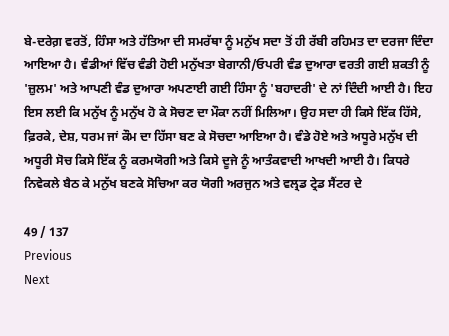ਬੇ-ਦਰੇਗ਼ ਵਰਤੋਂ, ਹਿੰਸਾ ਅਤੇ ਹੱਤਿਆ ਦੀ ਸਮਰੱਥਾ ਨੂੰ ਮਨੁੱਖ ਸਦਾ ਤੋਂ ਹੀ ਰੱਬੀ ਰਹਿਮਤ ਦਾ ਦਰਜਾ ਦਿੰਦਾ ਆਇਆ ਹੈ। ਵੰਡੀਆਂ ਵਿੱਚ ਵੰਡੀ ਹੋਈ ਮਨੁੱਖਤਾ ਬੇਗਾਨੀ/ਓਪਰੀ ਵੰਡ ਦੁਆਰਾ ਵਰਤੀ ਗਈ ਸ਼ਕਤੀ ਨੂੰ 'ਜ਼ੁਲਮ' ਅਤੇ ਆਪਣੀ ਵੰਡ ਦੁਆਰਾ ਅਪਣਾਈ ਗਈ ਹਿੰਸਾ ਨੂੰ 'ਬਹਾਦਰੀ' ਦੇ ਨਾਂ ਦਿੰਦੀ ਆਈ ਹੈ। ਇਹ ਇਸ ਲਈ ਕਿ ਮਨੁੱਖ ਨੂੰ ਮਨੁੱਖ ਹੋ ਕੇ ਸੋਚਣ ਦਾ ਮੌਕਾ ਨਹੀਂ ਮਿਲਿਆ। ਉਹ ਸਦਾ ਹੀ ਕਿਸੇ ਇੱਕ ਹਿੱਸੇ, ਫ਼ਿਰਕੇ, ਦੇਸ਼, ਧਰਮ ਜਾਂ ਕੌਮ ਦਾ ਹਿੱਸਾ ਬਣ ਕੇ ਸੋਚਦਾ ਆਇਆ ਹੈ। ਵੰਡੇ ਹੋਏ ਅਤੇ ਅਧੂਰੇ ਮਨੁੱਖ ਦੀ ਅਧੂਰੀ ਸੋਚ ਕਿਸੇ ਇੱਕ ਨੂੰ ਕਰਮਯੋਗੀ ਅਤੇ ਕਿਸੇ ਦੂਜੇ ਨੂੰ ਆਤੰਕਵਾਦੀ ਆਖਦੀ ਆਈ ਹੈ। ਕਿਧਰੇ ਨਿਵੇਕਲੇ ਬੈਠ ਕੇ ਮਨੁੱਖ ਬਣਕੇ ਸੋਚਿਆ ਕਰ ਯੋਗੀ ਅਰਜੁਨ ਅਤੇ ਵਲ੍ਰਡ ਟ੍ਰੇਡ ਸੈਂਟਰ ਦੇ

49 / 137
Previous
Next